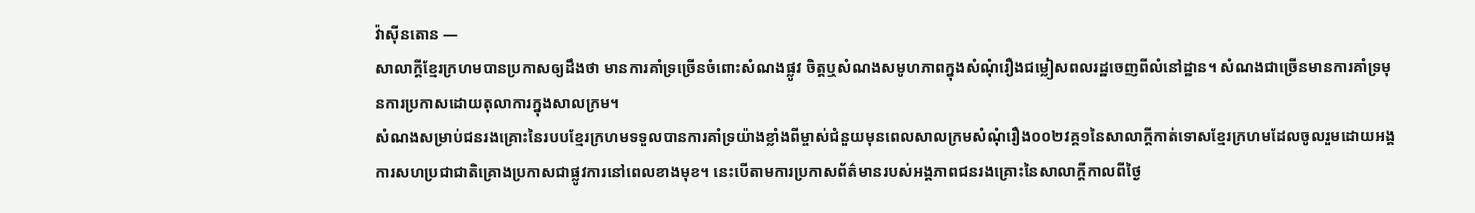វ៉ាស៊ីនតោន —
សាលាក្តីខ្មែរក្រហមបានប្រកាសឲ្យដឹងថា មានការគាំទ្រច្រើនចំពោះសំណងផ្លូវ ចិត្តឬសំណងសមូហភាពក្នុងសំណុំរឿងជម្លៀសពលរដ្ឋចេញពីលំនៅដ្ឋាន។ សំណងជាច្រើនមានការគាំទ្រមុនការប្រកាសដោយតុលាការក្នុងសាលក្រម។
សំណងសម្រាប់ជនរងគ្រោះនៃរបបខ្មែរក្រហមទទួលបានការគាំទ្រយ៉ាងខ្លាំងពីម្ចាស់ជំនួយមុនពេលសាលក្រមសំណុំរឿង០០២វគ្គ១នៃសាលាក្តីកាត់ទោសខ្មែរក្រហមដែលចូលរួមដោយអង្គការសហប្រជាជាតិគ្រោងប្រកាសជាផ្លូវការនៅពេលខាងមុខ។ នេះបើតាមការប្រកាសព័ត៌មានរបស់អង្គភាពជនរងគ្រោះនៃសាលាក្តីកាលពីថ្ងៃ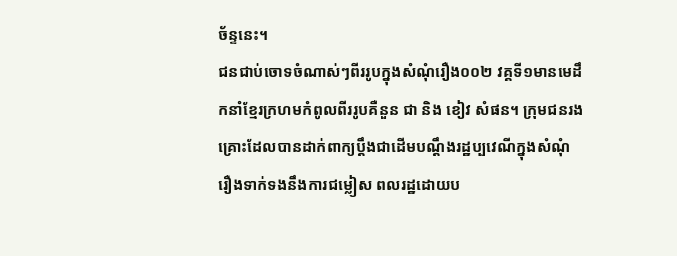ច័ន្ទនេះ។
ជនជាប់ចោទចំណាស់ៗពីររូបក្នុងសំណុំរឿង០០២ វគ្គទី១មានមេដឹកនាំខ្មែរក្រហមកំពូលពីររូបគឺនួន ជា និង ខៀវ សំផន។ ក្រុមជនរងគ្រោះដែលបានដាក់ពាក្យប្តឹងជាដើមបណ្តឹងរដ្ឋប្បវេណីក្នុងសំណុំរឿងទាក់ទងនឹងការជម្លៀស ពលរដ្ឋដោយប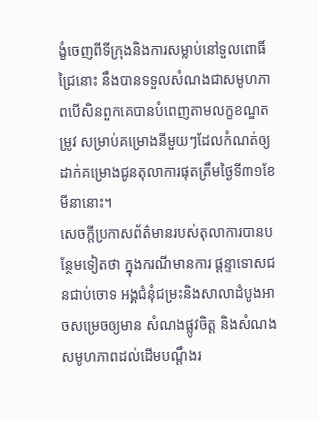ង្ខំចេញពីទីក្រុងនិងការសម្លាប់នៅទួលពោធិ៍ជ្រៃនោះ នឹងបានទទួលសំណងជាសមូហភាពបើសិនពួកគេបានបំពេញតាមលក្ខខណ្ឌតម្រូវ សម្រាប់គម្រោងនីមួយៗដែលកំណត់ឲ្យដាក់គម្រោងជូនតុលាការផុតត្រឹមថ្ងៃទី៣១ខែមីនានោះ។
សេចក្តីប្រកាសព័ត៌មានរបស់តុលាការបានបន្ថែមទៀតថា ក្នុងករណីមានការ ផ្តន្ទាទោសជនជាប់ចោទ អង្គជំនុំជម្រះនិងសាលាដំបូងអាចសម្រេចឲ្យមាន សំណងផ្លូវចិត្ត និងសំណងសមូហភាពដល់ដើមបណ្តឹងរ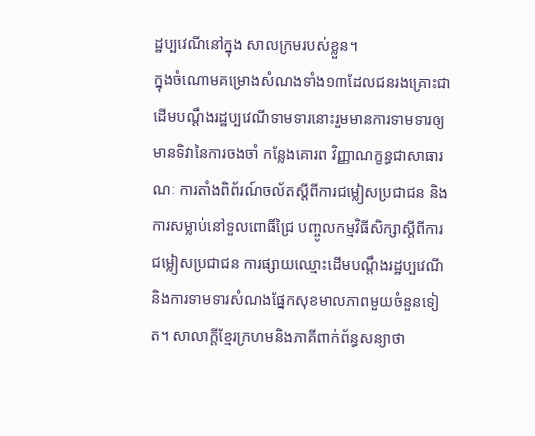ដ្ឋប្បវេណីនៅក្នុង សាលក្រមរបស់ខ្លួន។
ក្នុងចំណោមគម្រោងសំណងទាំង១៣ដែលជនរងគ្រោះជាដើមបណ្តឹងរដ្ឋប្បវេណីទាមទារនោះរួមមានការទាមទារឲ្យមានទិវានៃការចងចាំ កន្លែងគោរព វិញ្ញាណក្ខន្ធជាសាធារណៈ ការតាំងពិព័រណ៍ចល័តស្តីពីការជម្លៀសប្រជាជន និង ការសម្លាប់នៅទួលពោធិ៍ជ្រៃ បញ្ចូលកម្មវិធីសិក្សាស្តីពីការជម្លៀសប្រជាជន ការផ្សាយឈ្មោះដើមបណ្តឹងរដ្ឋប្បវេណី និងការទាមទារសំណងផ្នែកសុខមាលភាពមួយចំនួនទៀត។ សាលាក្តីខ្មែរក្រហមនិងភាគីពាក់ព័ន្ធសន្យាថា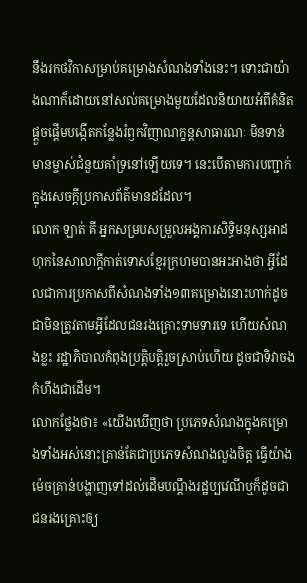នឹងរកថវិកាសម្រាប់គម្រោងសំណងទាំងនេះ។ ទោះជាយ៉ាងណាក៏ដោយនៅសល់គម្រោងមួយដែលនិយាយអំពីគំនិតផ្តួចផ្តើមបង្កើតកន្លែងរំឭកវិញាណក្ខន្តសាធារណៈ មិនទាន់មានម្ចាស់ជំនួយគាំទ្រនៅឡើយទេ។ នេះបើតាមការបញ្ជាក់ក្នុងសេចក្តីប្រកាសព័ត៌មានដដែល។
លោក ឡាត់ គី អ្នកសម្របសម្រួលអង្គការសិទ្ធិមនុស្សអាដហុកនៃសាលាក្តីកាត់ទោសខ្មែរក្រហមបានអះអាងថា អ្វីដែលជាការប្រកាសពីសំណងទាំង១៣គម្រោងនោះហាក់ដូចជាមិនត្រូវតាមអ្វីដែលជនរងគ្រោះទាមទារទេ ហើយសំណងខ្លះ រដ្ឋាភិបាលកំពុងប្រត្តិបត្តិរួចស្រាប់ហើយ ដូចជាទិវាចងកំហឹងជាដើម។
លោកថ្លែងថា៖ «យើងឃើញថា ប្រភេទសំណងក្នុងគម្រោងទាំងអស់នោះគ្រាន់តែជាប្រភេទសំណងលួងចិត្ត ធ្វើយ៉ាងម៉េចគ្រាន់បង្ហាញទៅដល់ដើមបណ្តឹងរដ្ឋប្បវេណីឬក៏ដូចជាជនរងគ្រោះឲ្យ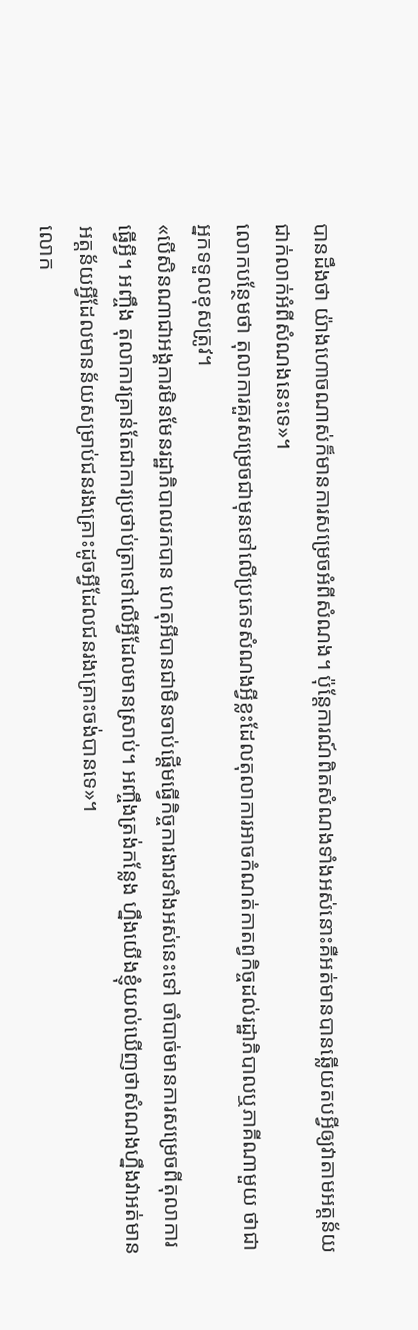បានដឹងថា យ៉ាងហោចណាស់ក៏មានការសម្រេចអំពីសំណង។ ប៉ុន្តែការណ៍ពិតសំណងទាំងអស់នោះគឺអត់មានបានឆ្លើយតបអ្វីឲ្យវាតាមអត្តន័យជាក់លាក់អំពីសំណងនេះទេ»។
លោកបន្ថែមថា តុលាការគួរសម្រេចជាមុនទៅលើប្រភេទសំណងអ្វីខ្លះដែលតុលាការអាចកំណត់កាតព្វកិច្ចដល់រដ្ឋាភិបាលឬភាគីណាមួយ ថាជាអ្នកទទួលខុសត្រូវ។
«បើសិនណាជាអង្គការមិនមែនរដ្ឋាភិបាលរកបាន ហេតុអីបានជាមិនចាប់ផ្តើមធ្វើកិច្ចការងារទាំងអស់នេះទៅ ចាំបាច់មានការសម្រេចពីតុលាការធ្វើអ្វី។ អញ្ចឹង តុលាការគ្រាន់តែជាការប្រថាប់ត្រាទៅលើអ្វីដែលមានស្រាប់។ អញ្ចឹងត្រង់កន្លែង ហ្នឹងយើងខ្ញុំយល់ឃើញថាសំណងហ្នឹងវាអត់មានអត្តន័យអ្វីដែលមានន័យសម្រាប់ជនរងគ្រោះដូចអ្វីដែលជនរងគ្រោះចង់បានទេ»។
លោក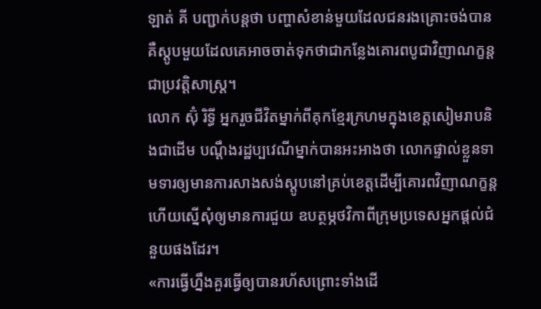ឡាត់ គី បញ្ជាក់បន្តថា បញ្ហាសំខាន់មួយដែលជនរងគ្រោះចង់បានគឺស្តូបមួយដែលគេអាចចាត់ទុកថាជាកន្លែងគោរពបូជាវិញាណក្ខន្តជាប្រវត្តិសាស្ត្រ។
លោក ស៊ុំ រិទ្ធី អ្នករួចជីវិតម្នាក់ពីគុកខ្មែរក្រហមក្នុងខេត្តសៀមរាបនិងជាដើម បណ្តឹងរដ្ឋប្បវេណីម្នាក់បានអះអាងថា លោកផ្ទាល់ខ្លួនទាមទារឲ្យមានការសាងសង់ស្តូបនៅគ្រប់ខេត្តដើម្បីគោរពវិញាណក្ខន្តហើយស្នើសុំឲ្យមានការជួយ ឧបត្ថម្ភថវិកាពីក្រុមប្រទេសអ្នកផ្តល់ជំនួយផងដែរ។
«ការធ្វើហ្នឹងគួរធ្វើឲ្យបានរហ័សព្រោះទាំងដើ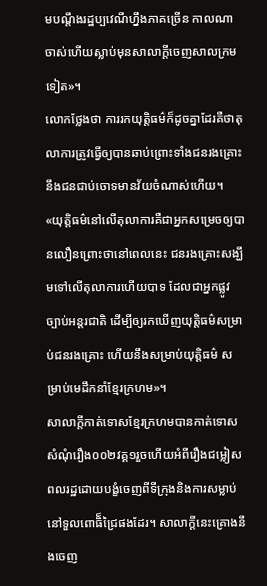មបណ្តឹងរដ្ឋប្បវេណីហ្នឹងភាគច្រើន កាលណាចាស់ហើយស្លាប់មុនសាលាក្តីចេញសាលក្រមទៀត»។
លោកថ្លែងថា ការរកយុត្តិធម៌ក៏ដូចគ្នាដែរគឺថាតុលាការត្រូវធ្វើឲ្យបានឆាប់ព្រោះទាំងជនរងគ្រោះនឹងជនជាប់ចោទមានវ័យចំណាស់ហើយ។
«យុត្តិធម៌នៅលើតុលាការគឺជាអ្នកសម្រេចឲ្យបានលឿនព្រោះថានៅពេលនេះ ជនរងគ្រោះសង្ឃឹមទៅលើតុលាការហើយបាទ ដែលជាអ្នកផ្លូវច្បាប់អន្តរជាតិ ដើម្បីឲ្យរកឃើញយុត្តិធម៌សម្រាប់ជនរងគ្រោះ ហើយនឹងសម្រាប់យុត្តិធម៌ សម្រាប់មេដឹកនាំខ្មែរក្រហម»។
សាលាក្តីកាត់ទោសខ្មែរក្រហមបានកាត់ទោសសំណុំរឿង០០២វគ្គ១រួចហើយអំពីរឿងជម្លៀសពលរដ្ឋដោយបង្ខំចេញពីទីក្រុងនិងការសម្លាប់នៅទួលពោធិ៏ជ្រៃផងដែរ។ សាលាក្តីនេះគ្រោងនឹងចេញ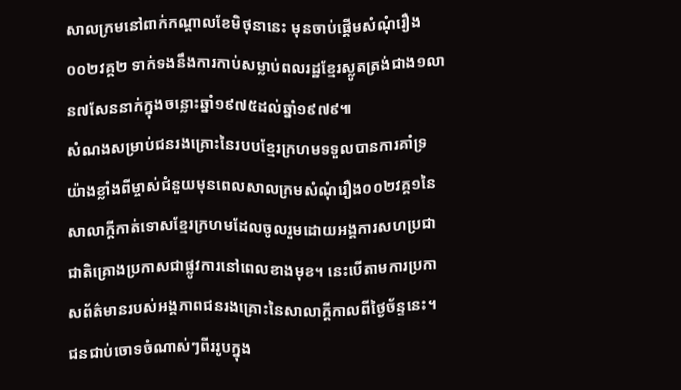សាលក្រមនៅពាក់កណ្តាលខែមិថុនានេះ មុនចាប់ផ្តើមសំណុំរឿង០០២វគ្គ២ ទាក់ទងនឹងការកាប់សម្លាប់ពលរដ្ឋខ្មែរស្លូតត្រង់ជាង១លាន៧សែននាក់ក្នុងចន្លោះឆ្នាំ១៩៧៥ដល់ឆ្នាំ១៩៧៩៕
សំណងសម្រាប់ជនរងគ្រោះនៃរបបខ្មែរក្រហមទទួលបានការគាំទ្រយ៉ាងខ្លាំងពីម្ចាស់ជំនួយមុនពេលសាលក្រមសំណុំរឿង០០២វគ្គ១នៃសាលាក្តីកាត់ទោសខ្មែរក្រហមដែលចូលរួមដោយអង្គការសហប្រជាជាតិគ្រោងប្រកាសជាផ្លូវការនៅពេលខាងមុខ។ នេះបើតាមការប្រកាសព័ត៌មានរបស់អង្គភាពជនរងគ្រោះនៃសាលាក្តីកាលពីថ្ងៃច័ន្ទនេះ។
ជនជាប់ចោទចំណាស់ៗពីររូបក្នុង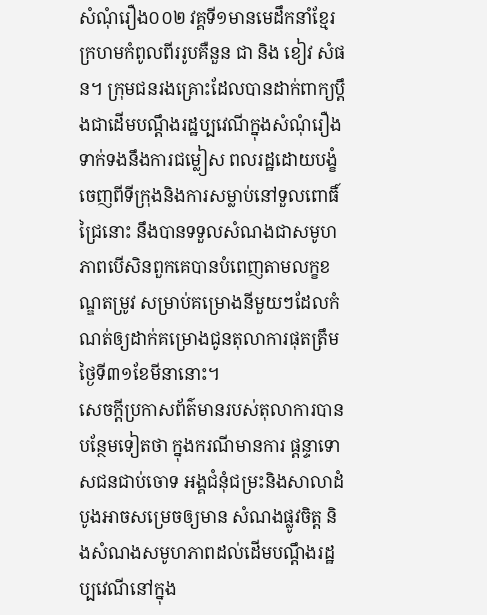សំណុំរឿង០០២ វគ្គទី១មានមេដឹកនាំខ្មែរក្រហមកំពូលពីររូបគឺនួន ជា និង ខៀវ សំផន។ ក្រុមជនរងគ្រោះដែលបានដាក់ពាក្យប្តឹងជាដើមបណ្តឹងរដ្ឋប្បវេណីក្នុងសំណុំរឿងទាក់ទងនឹងការជម្លៀស ពលរដ្ឋដោយបង្ខំចេញពីទីក្រុងនិងការសម្លាប់នៅទួលពោធិ៍ជ្រៃនោះ នឹងបានទទួលសំណងជាសមូហភាពបើសិនពួកគេបានបំពេញតាមលក្ខខណ្ឌតម្រូវ សម្រាប់គម្រោងនីមួយៗដែលកំណត់ឲ្យដាក់គម្រោងជូនតុលាការផុតត្រឹមថ្ងៃទី៣១ខែមីនានោះ។
សេចក្តីប្រកាសព័ត៌មានរបស់តុលាការបានបន្ថែមទៀតថា ក្នុងករណីមានការ ផ្តន្ទាទោសជនជាប់ចោទ អង្គជំនុំជម្រះនិងសាលាដំបូងអាចសម្រេចឲ្យមាន សំណងផ្លូវចិត្ត និងសំណងសមូហភាពដល់ដើមបណ្តឹងរដ្ឋប្បវេណីនៅក្នុង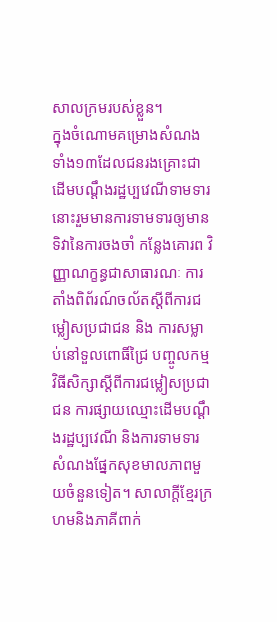សាលក្រមរបស់ខ្លួន។
ក្នុងចំណោមគម្រោងសំណងទាំង១៣ដែលជនរងគ្រោះជាដើមបណ្តឹងរដ្ឋប្បវេណីទាមទារនោះរួមមានការទាមទារឲ្យមានទិវានៃការចងចាំ កន្លែងគោរព វិញ្ញាណក្ខន្ធជាសាធារណៈ ការតាំងពិព័រណ៍ចល័តស្តីពីការជម្លៀសប្រជាជន និង ការសម្លាប់នៅទួលពោធិ៍ជ្រៃ បញ្ចូលកម្មវិធីសិក្សាស្តីពីការជម្លៀសប្រជាជន ការផ្សាយឈ្មោះដើមបណ្តឹងរដ្ឋប្បវេណី និងការទាមទារសំណងផ្នែកសុខមាលភាពមួយចំនួនទៀត។ សាលាក្តីខ្មែរក្រហមនិងភាគីពាក់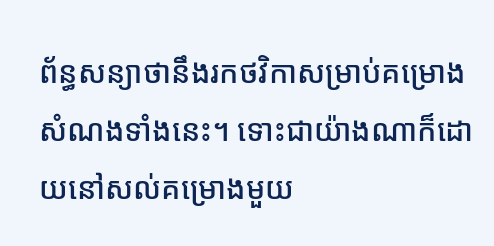ព័ន្ធសន្យាថានឹងរកថវិកាសម្រាប់គម្រោងសំណងទាំងនេះ។ ទោះជាយ៉ាងណាក៏ដោយនៅសល់គម្រោងមួយ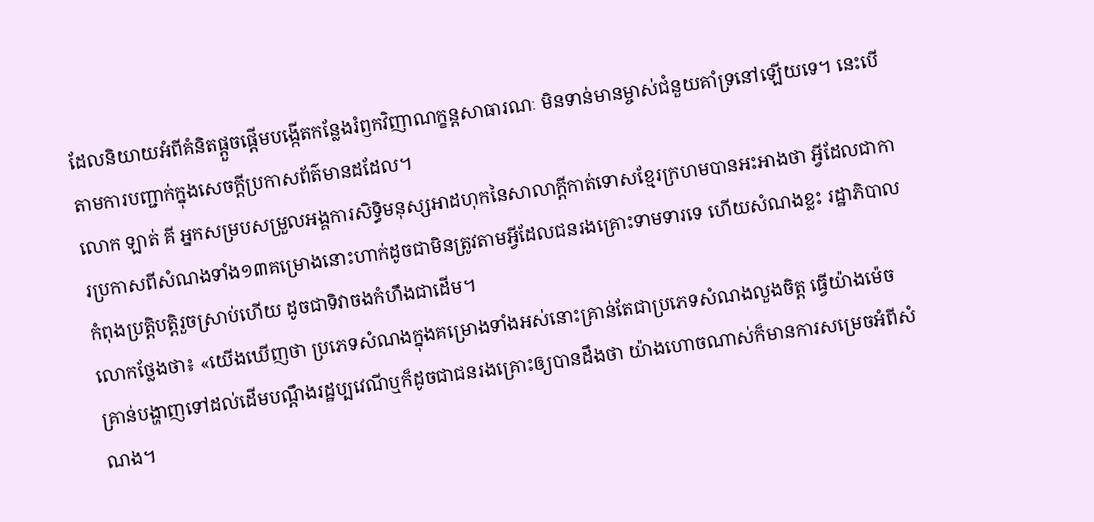ដែលនិយាយអំពីគំនិតផ្តួចផ្តើមបង្កើតកន្លែងរំឭកវិញាណក្ខន្តសាធារណៈ មិនទាន់មានម្ចាស់ជំនួយគាំទ្រនៅឡើយទេ។ នេះបើតាមការបញ្ជាក់ក្នុងសេចក្តីប្រកាសព័ត៌មានដដែល។
លោក ឡាត់ គី អ្នកសម្របសម្រួលអង្គការសិទ្ធិមនុស្សអាដហុកនៃសាលាក្តីកាត់ទោសខ្មែរក្រហមបានអះអាងថា អ្វីដែលជាការប្រកាសពីសំណងទាំង១៣គម្រោងនោះហាក់ដូចជាមិនត្រូវតាមអ្វីដែលជនរងគ្រោះទាមទារទេ ហើយសំណងខ្លះ រដ្ឋាភិបាលកំពុងប្រត្តិបត្តិរួចស្រាប់ហើយ ដូចជាទិវាចងកំហឹងជាដើម។
លោកថ្លែងថា៖ «យើងឃើញថា ប្រភេទសំណងក្នុងគម្រោងទាំងអស់នោះគ្រាន់តែជាប្រភេទសំណងលួងចិត្ត ធ្វើយ៉ាងម៉េចគ្រាន់បង្ហាញទៅដល់ដើមបណ្តឹងរដ្ឋប្បវេណីឬក៏ដូចជាជនរងគ្រោះឲ្យបានដឹងថា យ៉ាងហោចណាស់ក៏មានការសម្រេចអំពីសំណង។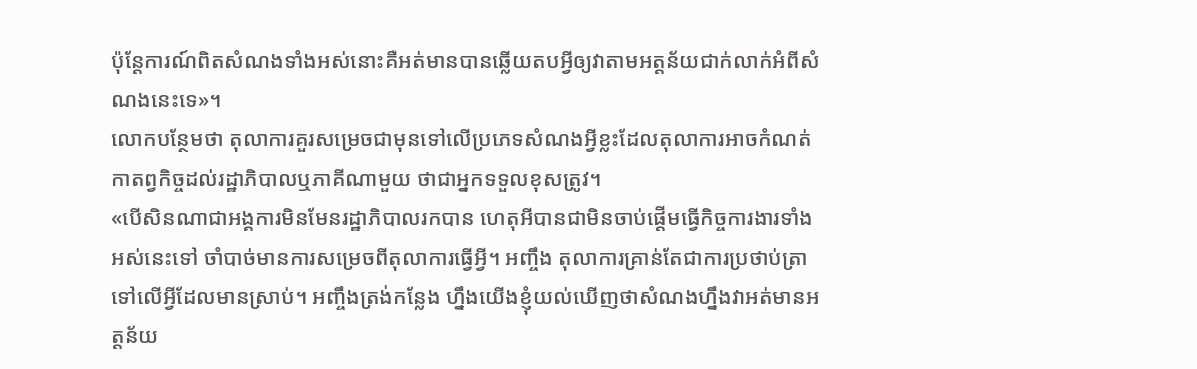ប៉ុន្តែការណ៍ពិតសំណងទាំងអស់នោះគឺអត់មានបានឆ្លើយតបអ្វីឲ្យវាតាមអត្តន័យជាក់លាក់អំពីសំណងនេះទេ»។
លោកបន្ថែមថា តុលាការគួរសម្រេចជាមុនទៅលើប្រភេទសំណងអ្វីខ្លះដែលតុលាការអាចកំណត់កាតព្វកិច្ចដល់រដ្ឋាភិបាលឬភាគីណាមួយ ថាជាអ្នកទទួលខុសត្រូវ។
«បើសិនណាជាអង្គការមិនមែនរដ្ឋាភិបាលរកបាន ហេតុអីបានជាមិនចាប់ផ្តើមធ្វើកិច្ចការងារទាំងអស់នេះទៅ ចាំបាច់មានការសម្រេចពីតុលាការធ្វើអ្វី។ អញ្ចឹង តុលាការគ្រាន់តែជាការប្រថាប់ត្រាទៅលើអ្វីដែលមានស្រាប់។ អញ្ចឹងត្រង់កន្លែង ហ្នឹងយើងខ្ញុំយល់ឃើញថាសំណងហ្នឹងវាអត់មានអត្តន័យ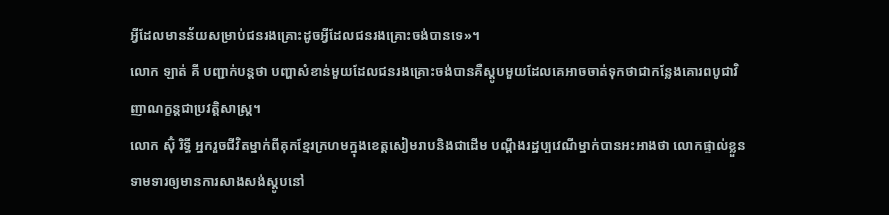អ្វីដែលមានន័យសម្រាប់ជនរងគ្រោះដូចអ្វីដែលជនរងគ្រោះចង់បានទេ»។
លោក ឡាត់ គី បញ្ជាក់បន្តថា បញ្ហាសំខាន់មួយដែលជនរងគ្រោះចង់បានគឺស្តូបមួយដែលគេអាចចាត់ទុកថាជាកន្លែងគោរពបូជាវិញាណក្ខន្តជាប្រវត្តិសាស្ត្រ។
លោក ស៊ុំ រិទ្ធី អ្នករួចជីវិតម្នាក់ពីគុកខ្មែរក្រហមក្នុងខេត្តសៀមរាបនិងជាដើម បណ្តឹងរដ្ឋប្បវេណីម្នាក់បានអះអាងថា លោកផ្ទាល់ខ្លួនទាមទារឲ្យមានការសាងសង់ស្តូបនៅ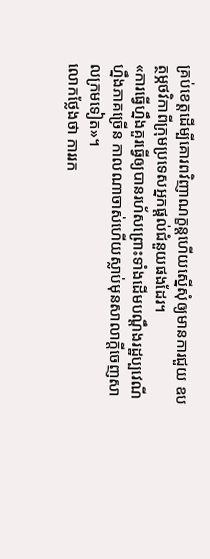គ្រប់ខេត្តដើម្បីគោរពវិញាណក្ខន្តហើយស្នើសុំឲ្យមានការជួយ ឧបត្ថម្ភថវិកាពីក្រុមប្រទេសអ្នកផ្តល់ជំនួយផងដែរ។
«ការធ្វើហ្នឹងគួរធ្វើឲ្យបានរហ័សព្រោះទាំងដើមបណ្តឹងរដ្ឋប្បវេណីហ្នឹងភាគច្រើន កាលណាចាស់ហើយស្លាប់មុនសាលាក្តីចេញសាលក្រមទៀត»។
លោកថ្លែងថា ការរក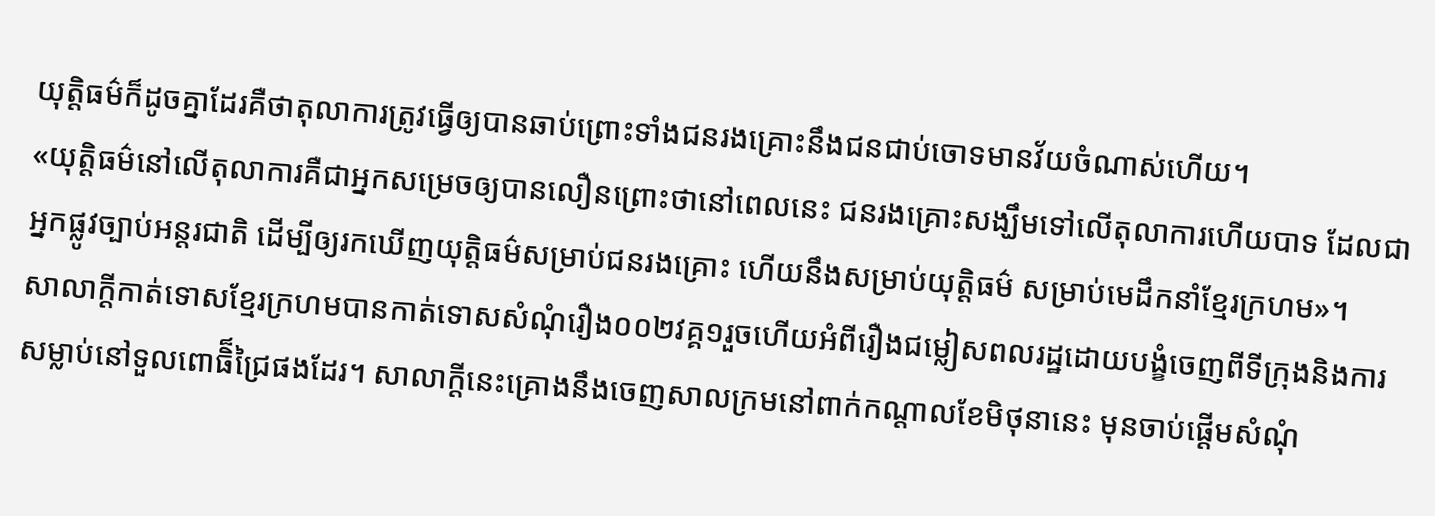យុត្តិធម៌ក៏ដូចគ្នាដែរគឺថាតុលាការត្រូវធ្វើឲ្យបានឆាប់ព្រោះទាំងជនរងគ្រោះនឹងជនជាប់ចោទមានវ័យចំណាស់ហើយ។
«យុត្តិធម៌នៅលើតុលាការគឺជាអ្នកសម្រេចឲ្យបានលឿនព្រោះថានៅពេលនេះ ជនរងគ្រោះសង្ឃឹមទៅលើតុលាការហើយបាទ ដែលជាអ្នកផ្លូវច្បាប់អន្តរជាតិ ដើម្បីឲ្យរកឃើញយុត្តិធម៌សម្រាប់ជនរងគ្រោះ ហើយនឹងសម្រាប់យុត្តិធម៌ សម្រាប់មេដឹកនាំខ្មែរក្រហម»។
សាលាក្តីកាត់ទោសខ្មែរក្រហមបានកាត់ទោសសំណុំរឿង០០២វគ្គ១រួចហើយអំពីរឿងជម្លៀសពលរដ្ឋដោយបង្ខំចេញពីទីក្រុងនិងការសម្លាប់នៅទួលពោធិ៏ជ្រៃផងដែរ។ សាលាក្តីនេះគ្រោងនឹងចេញសាលក្រមនៅពាក់កណ្តាលខែមិថុនានេះ មុនចាប់ផ្តើមសំណុំ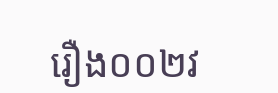រឿង០០២វ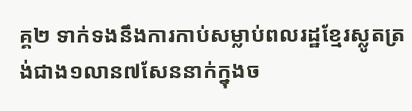គ្គ២ ទាក់ទងនឹងការកាប់សម្លាប់ពលរដ្ឋខ្មែរស្លូតត្រង់ជាង១លាន៧សែននាក់ក្នុងច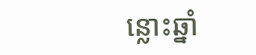ន្លោះឆ្នាំ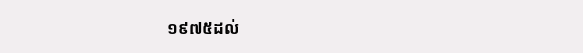១៩៧៥ដល់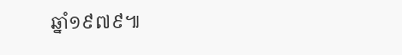ឆ្នាំ១៩៧៩៕